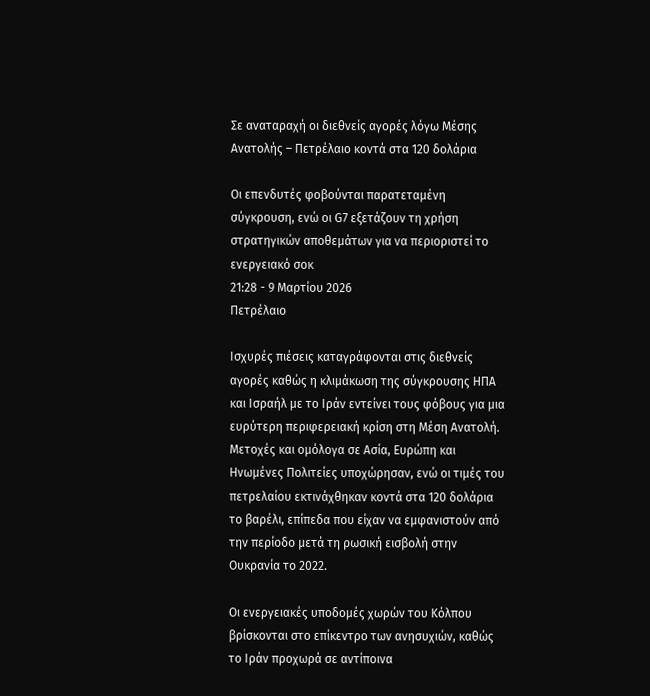Σε αναταραχή οι διεθνείς αγορές λόγω Μέσης Ανατολής – Πετρέλαιο κοντά στα 120 δολάρια

Οι επενδυτές φοβούνται παρατεταμένη σύγκρουση, ενώ οι G7 εξετάζουν τη χρήση στρατηγικών αποθεμάτων για να περιοριστεί το ενεργειακό σοκ
21:28 - 9 Μαρτίου 2026
Πετρέλαιο

Ισχυρές πιέσεις καταγράφονται στις διεθνείς αγορές καθώς η κλιμάκωση της σύγκρουσης ΗΠΑ και Ισραήλ με το Ιράν εντείνει τους φόβους για μια ευρύτερη περιφερειακή κρίση στη Μέση Ανατολή. Μετοχές και ομόλογα σε Ασία, Ευρώπη και Ηνωμένες Πολιτείες υποχώρησαν, ενώ οι τιμές του πετρελαίου εκτινάχθηκαν κοντά στα 120 δολάρια το βαρέλι, επίπεδα που είχαν να εμφανιστούν από την περίοδο μετά τη ρωσική εισβολή στην Ουκρανία το 2022.

Οι ενεργειακές υποδομές χωρών του Κόλπου βρίσκονται στο επίκεντρο των ανησυχιών, καθώς το Ιράν προχωρά σε αντίποινα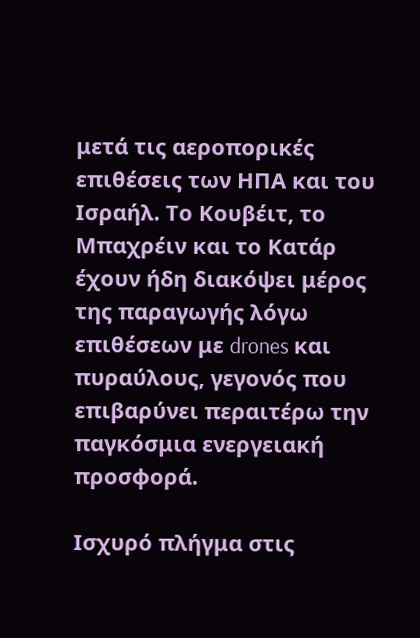μετά τις αεροπορικές επιθέσεις των ΗΠΑ και του Ισραήλ. Το Κουβέιτ, το Μπαχρέιν και το Κατάρ έχουν ήδη διακόψει μέρος της παραγωγής λόγω επιθέσεων με drones και πυραύλους, γεγονός που επιβαρύνει περαιτέρω την παγκόσμια ενεργειακή προσφορά.

Ισχυρό πλήγμα στις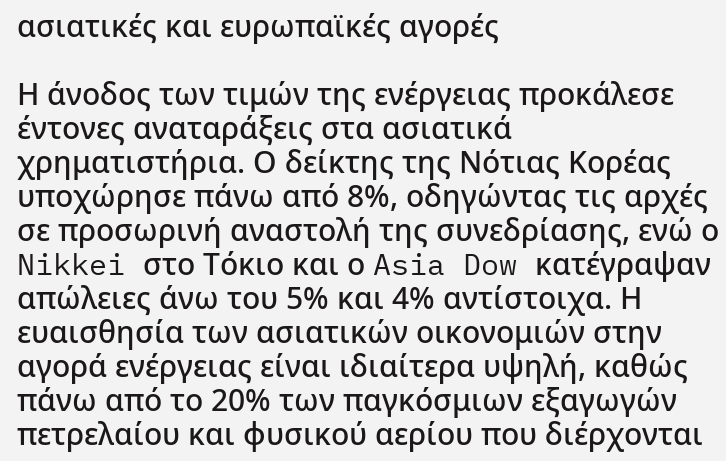ασιατικές και ευρωπαϊκές αγορές

Η άνοδος των τιμών της ενέργειας προκάλεσε έντονες αναταράξεις στα ασιατικά χρηματιστήρια. Ο δείκτης της Νότιας Κορέας υποχώρησε πάνω από 8%, οδηγώντας τις αρχές σε προσωρινή αναστολή της συνεδρίασης, ενώ ο Nikkei στο Τόκιο και ο Asia Dow κατέγραψαν απώλειες άνω του 5% και 4% αντίστοιχα. Η ευαισθησία των ασιατικών οικονομιών στην αγορά ενέργειας είναι ιδιαίτερα υψηλή, καθώς πάνω από το 20% των παγκόσμιων εξαγωγών πετρελαίου και φυσικού αερίου που διέρχονται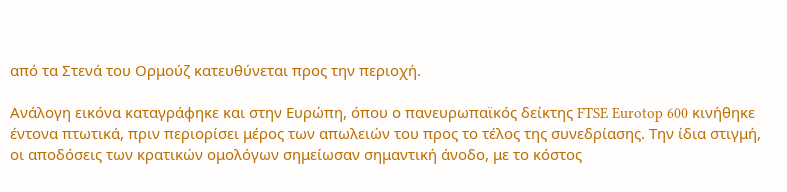από τα Στενά του Ορμούζ κατευθύνεται προς την περιοχή.

Ανάλογη εικόνα καταγράφηκε και στην Ευρώπη, όπου ο πανευρωπαϊκός δείκτης FTSE Eurotop 600 κινήθηκε έντονα πτωτικά, πριν περιορίσει μέρος των απωλειών του προς το τέλος της συνεδρίασης. Την ίδια στιγμή, οι αποδόσεις των κρατικών ομολόγων σημείωσαν σημαντική άνοδο, με το κόστος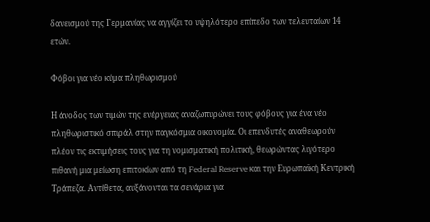δανεισμού της Γερμανίας να αγγίζει το υψηλότερο επίπεδο των τελευταίων 14 ετών.

Φόβοι για νέο κύμα πληθωρισμού

Η άνοδος των τιμών της ενέργειας αναζωπυρώνει τους φόβους για ένα νέο πληθωριστικό σπιράλ στην παγκόσμια οικονομία. Οι επενδυτές αναθεωρούν πλέον τις εκτιμήσεις τους για τη νομισματική πολιτική, θεωρώντας λιγότερο πιθανή μια μείωση επιτοκίων από τη Federal Reserve και την Ευρωπαϊκή Κεντρική Τράπεζα. Αντίθετα, αυξάνονται τα σενάρια για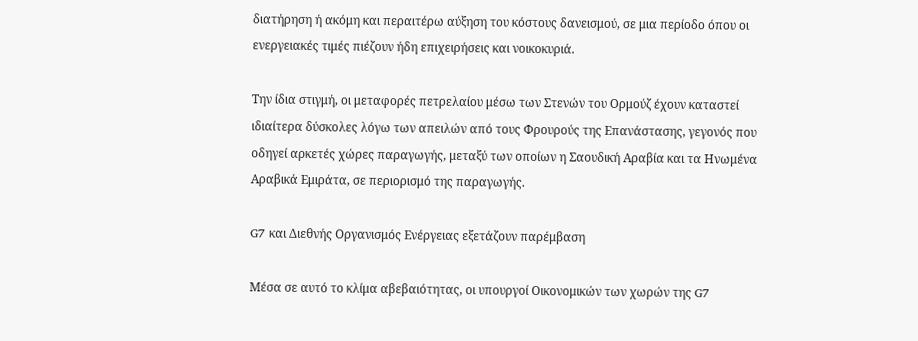διατήρηση ή ακόμη και περαιτέρω αύξηση του κόστους δανεισμού, σε μια περίοδο όπου οι ενεργειακές τιμές πιέζουν ήδη επιχειρήσεις και νοικοκυριά.

Την ίδια στιγμή, οι μεταφορές πετρελαίου μέσω των Στενών του Ορμούζ έχουν καταστεί ιδιαίτερα δύσκολες λόγω των απειλών από τους Φρουρούς της Επανάστασης, γεγονός που οδηγεί αρκετές χώρες παραγωγής, μεταξύ των οποίων η Σαουδική Αραβία και τα Ηνωμένα Αραβικά Εμιράτα, σε περιορισμό της παραγωγής.

G7 και Διεθνής Οργανισμός Ενέργειας εξετάζουν παρέμβαση

Μέσα σε αυτό το κλίμα αβεβαιότητας, οι υπουργοί Οικονομικών των χωρών της G7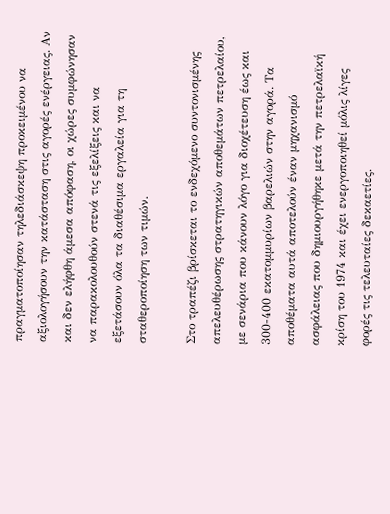πραγματοποίησαν τηλεδιάσκεψη προκειμένου να αξιολογήσουν την κατάσταση στις αγορές ενέργειας. Αν και δεν ελήφθη άμεσα απόφαση, οι χώρες συμφώνησαν να παρακολουθούν στενά τις εξελίξεις και να εξετάσουν όλα τα διαθέσιμα εργαλεία για τη σταθεροποίηση των τιμών.

Στο τραπέζι βρίσκεται το ενδεχόμενο συντονισμένης απελευθέρωσης στρατηγικών αποθεμάτων πετρελαίου, με σενάρια που κάνουν λόγο για διοχέτευση έως και 300-400 εκατομμυρίων βαρελιών στην αγορά. Τα αποθέματα αυτά αποτελούν έναν μηχανισμό ασφάλειας που δημιουργήθηκε μετά την πετρελαϊκή κρίση του 1974 και έχει ενεργοποιηθεί μόλις λίγες φορές τις τελευταίες δεκαετίες.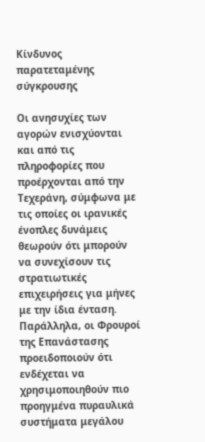Κίνδυνος παρατεταμένης σύγκρουσης

Οι ανησυχίες των αγορών ενισχύονται και από τις πληροφορίες που προέρχονται από την Τεχεράνη, σύμφωνα με τις οποίες οι ιρανικές ένοπλες δυνάμεις θεωρούν ότι μπορούν να συνεχίσουν τις στρατιωτικές επιχειρήσεις για μήνες με την ίδια ένταση. Παράλληλα, οι Φρουροί της Επανάστασης προειδοποιούν ότι ενδέχεται να χρησιμοποιηθούν πιο προηγμένα πυραυλικά συστήματα μεγάλου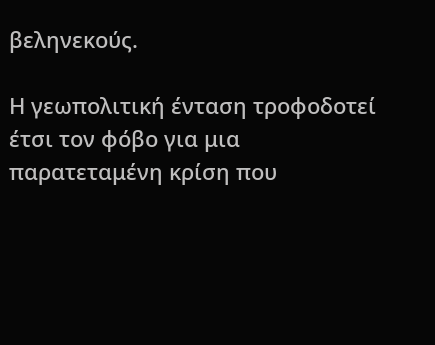βεληνεκούς.

Η γεωπολιτική ένταση τροφοδοτεί έτσι τον φόβο για μια παρατεταμένη κρίση που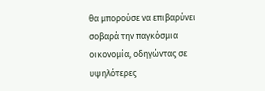θα μπορούσε να επιβαρύνει σοβαρά την παγκόσμια οικονομία, οδηγώντας σε υψηλότερες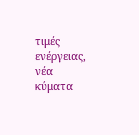τιμές ενέργειας, νέα κύματα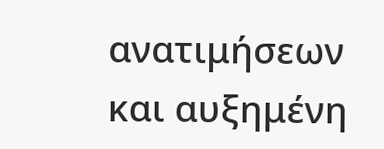ανατιμήσεων και αυξημένη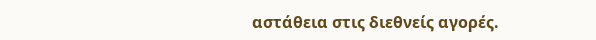αστάθεια στις διεθνείς αγορές.